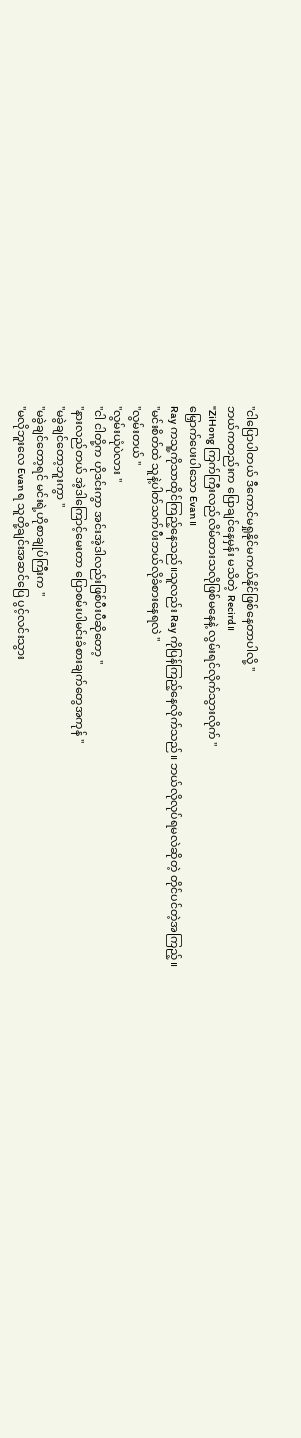"ငါပြောပါတယ် ဒီကောင်မရှုနိုင်မကယ်နိုင်ဖြစ်နေတာပါလို့ "
ဘယ်ကတည်းက ပြောချင်နေမှန်း မသိတဲ့ Recird။
"ZiHong ကြက်ကြီးလည်လိမ်ထားသလိုဖြစ်မနေနဲ့ လွမ်းရင်လိုက်သွားလိုက် "
မြှောက်ပေးပါသော Evan ။
Ray ကသူ့ကိုသာထိုင်ကြည့်နေသည်။သူလည်း Ray ကိုပြန်ကြည့်နေလိုက်သည်။ ဘယ်လိုလုပ်ရမလဲဆိုတဲ့ တိုင်ပင်တဲ့အကြည့်။
"မင်းစိတ်ထဲ သူနဲ့ပါတ်သက်ပီးဘယ်လိုခံစားနေရလဲ "
"လွမ်းတယ် "
"လွမ်းယုံပဲလား "
"ငါ ငါတို့က ဟိုဒင်းကွာ အင်းအဲ့ဒါလည်းဖြစ်ပီးပီဆိုတော့ "
"နားလည်တယ် အဲ့ဒါကြောင့်မေးတာ ပြောစမ်းပါမင်းခံစားချက်တွေအကုန် "
"မခွဲချင်တော့ဘူးကွာ "
"မခွဲချင်တော့ရင် မင်းရဲ့ဟိုစာချုပ်ကြီးက "
"မလိုဘူးလေ Evan ရ သူတို့ချင်းအဆင်ပြေ ပွင့်လင်းသွား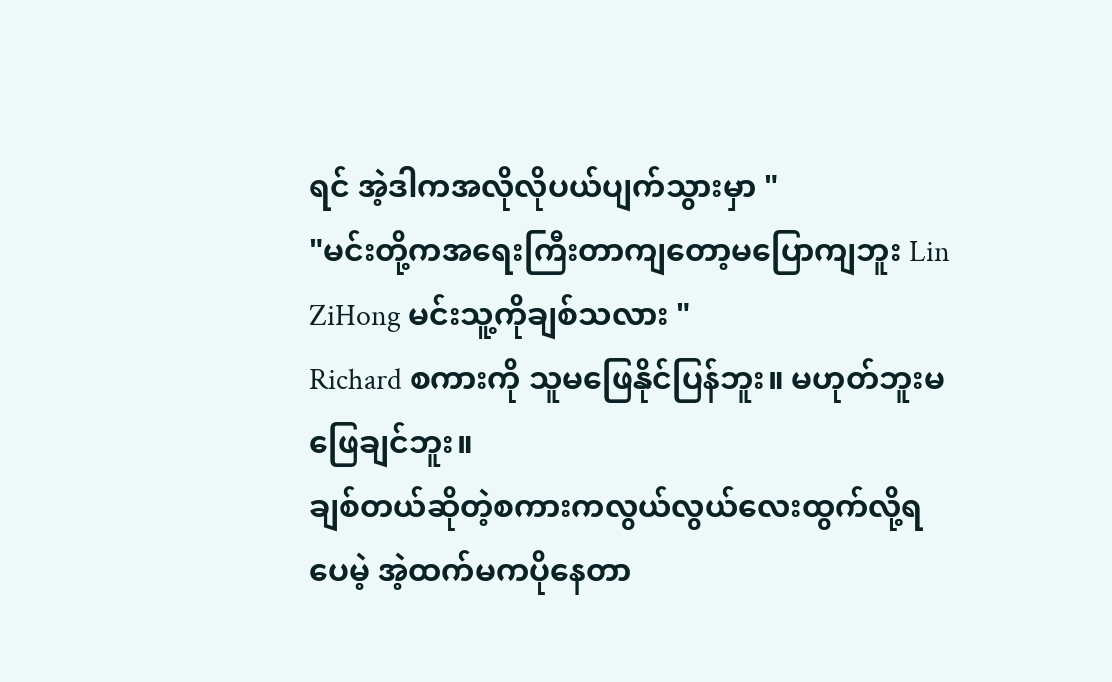ရင် အဲ့ဒါကအလိုလိုပယ်ပျက်သွားမှာ "
"မင်းတို့ကအရေးကြီးတာကျတော့မပြောကျဘူး Lin ZiHong မင်းသူ့ကိုချစ်သလား "
Richard စကားကို သူမဖြေနိုင်ပြန်ဘူး။ မဟုတ်ဘူးမဖြေချင်ဘူး။
ချစ်တယ်ဆိုတဲ့စကားကလွယ်လွယ်လေးထွက်လို့ရပေမဲ့ အဲ့ထက်မကပိုနေတာ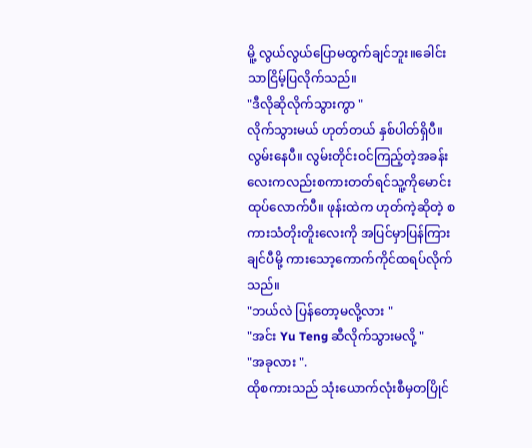မိူ့ လွယ်လွယ်ပြောမထွက်ချင်ဘူး။ခေါင်းသာငြိမ့်ပြလိုက်သည်။
"ဒီလိုဆိုလိုက်သွားကွာ "
လိုက်သွားမယ် ဟုတ်တယ် နှစ်ပါတ်ရှိပီ။ လွမ်းနေပီ။ လွမ်းတိုင်းဝင်ကြည့်တဲ့အခန်းလေးကလည်းစကားတတ်ရင်သူ့ကိုမောင်းထုပ်လောက်ပီ။ ဖုန်းထဲက ဟုတ်ကဲ့ဆိုတဲ့ စကားသံတိုးတိူးလေးကို အပြင်မှာပြန်ကြားချင်ပီမို့ ကားသော့ကောက်ကိုင်ထရပ်လိုက်သည်။
"ဘယ်လဲ ပြန်တော့မလို့လား "
"အင်း Yu Teng ဆီလိုက်သွားမလို့ "
"အခုလား ".
ထိုစကားသည် သုံးယောက်လုံးစီမှတပြိုင်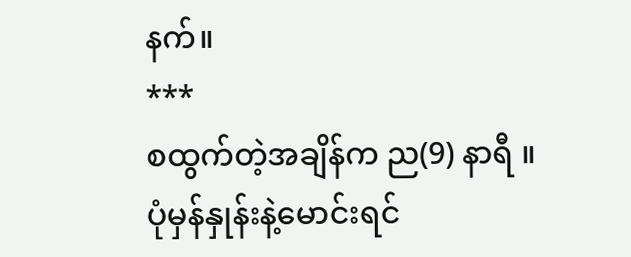နက်။
***
စထွက်တဲ့အချိန်က ည(9) နာရီ ။ ပုံမှန်နှုန်းနဲ့မောင်းရင်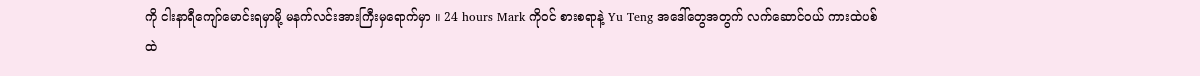ကို ငါးနာရီကျော်မောင်းရမှာမို့ မနက်လင်းအားကြီးမှရောက်မှာ ။ 24 hours Mark ကိုဝင် စားစရာနဲ့ Yu Teng အဒေါ်တွေအတွက် လက်ဆောင်ဝယ် ကားထဲပစ်ထဲ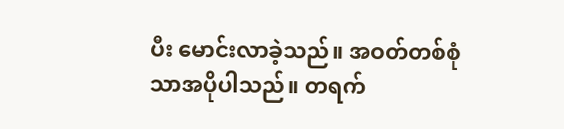ပီး မောင်းလာခဲ့သည်။ အဝတ်တစ်စုံသာအပိုပါသည်။ တရက်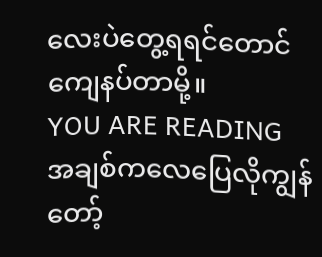လေးပဲတွေ့ရရင်တောင်ကျေနပ်တာမို့။
YOU ARE READING
အချစ်ကလေပြေလိုကျွန်တော့်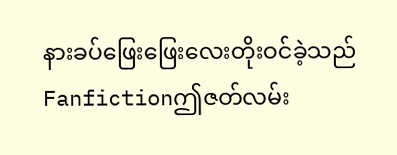နားခပ်ဖြေးဖြေးလေးတိုးဝင်ခဲ့သည်
Fanfictionဤဇတ်လမ်း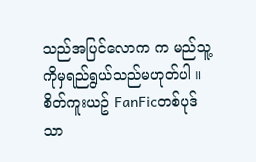သည်အပြင်လောက က မည်သူ့ကိုမှရည်ရွယ်သည်မဟုတ်ပါ ။စိတ်ကူးယဥ် FanFicတစ်ပုဒ်သာ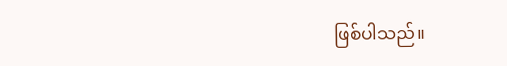ဖြစ်ပါသည်။